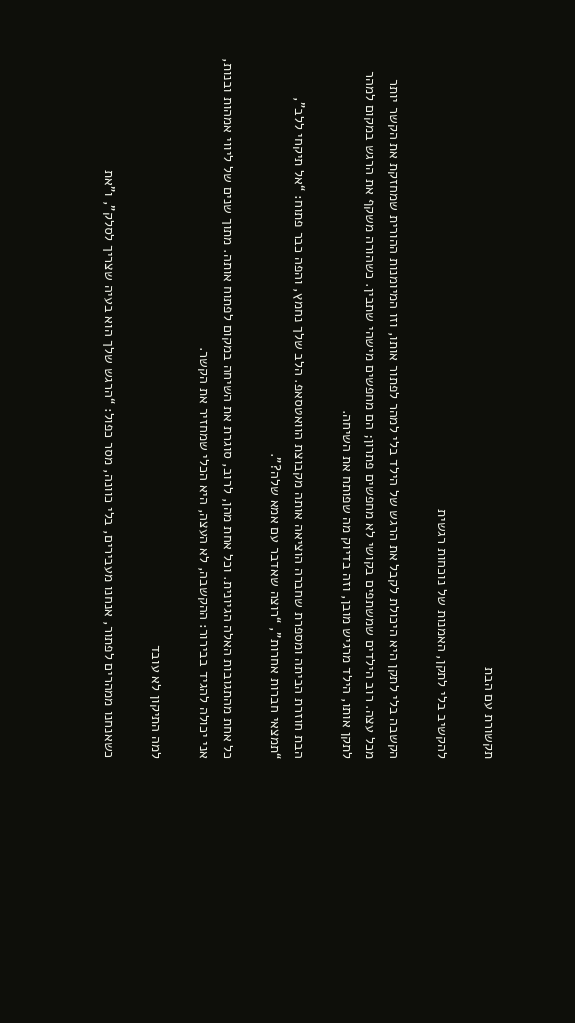תקשורת עם הבת

להקשיב בלי לתקן, האמנות של נוכחות רגשית

הקשבה בלי לתקן היא היכולת לקבל את הרגש של הילד בלי למהר לפתור אותו, וזו המיומנות ההורית שמחזקת את הקשר יותר מכל עצה. רוב הילדים שמשתפים בקושי לא מחפשים פתרון; הם מחפשים מישהי שתבין. כשהורה משקף את הרגש במקום למהר לתקן אותו, הילד מרגיש מובן, וזה בדיוק מה שפותח את השיחה.

הבת חוזרת הביתה ומספרת שחברה הוציאה אותה מקבוצת הוואטסאפ. הלב שלך נחמץ, והפה כבר פתוח: “אל תיקחי ללב”, “תמצאי חברות אחרות”, “רוצה שאדבר עם אמא שלה?”.

כל אחת מהתגובות האלה הגיונית. וכל אחת מהן, לרוב, סוגרת את השיחה במקום לפתוח אותה. מתוך שנים של ליווי אמהות ובנות, אני יכולה להגיד בבירור: ההקשבה, לא העצה, היא הכלי שמחזיר את הקשר.

למה התיקון לא עובד

כשאנחנו ממהרים לפתור, אנחנו מעבירים, בלי כוונה, מסר כפול: “הרגש שלך הוא בעיה שצריך לסלק”, ו”את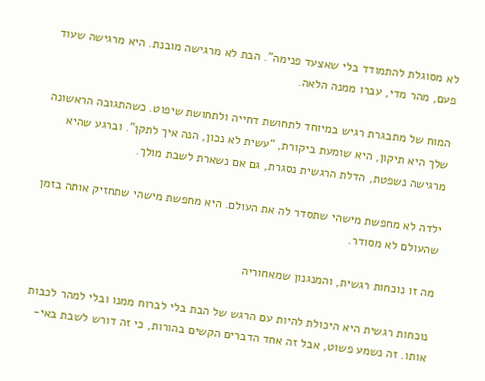לא מסוגלת להתמודד בלי שאצעד פנימה”. הבת לא מרגישה מובנת. היא מרגישה שעוד פעם, מהר מדי, עברו ממנה הלאה.

המוח של מתבגרת רגיש במיוחד לתחושת דחייה ולתחושת שיפוט. כשהתגובה הראשונה שלך היא תיקון, היא שומעת ביקורת, “עשית לא נכון, הנה איך לתקן”. וברגע שהיא מרגישה נשפטת, הדלת הרגשית נסגרת, גם אם נשארת לשבת מולך.

ילדה לא מחפשת מישהי שתסדר לה את העולם. היא מחפשת מישהי שתחזיק אותה בזמן שהעולם לא מסודר.

מה זו נוכחות רגשית, והמנגנון שמאחוריה

נוכחות רגשית היא היכולת להיות עם הרגש של הבת בלי לברוח ממנו ובלי למהר לכבות אותו. זה נשמע פשוט, אבל זה אחד הדברים הקשים בהורות, כי זה דורש לשבת באי-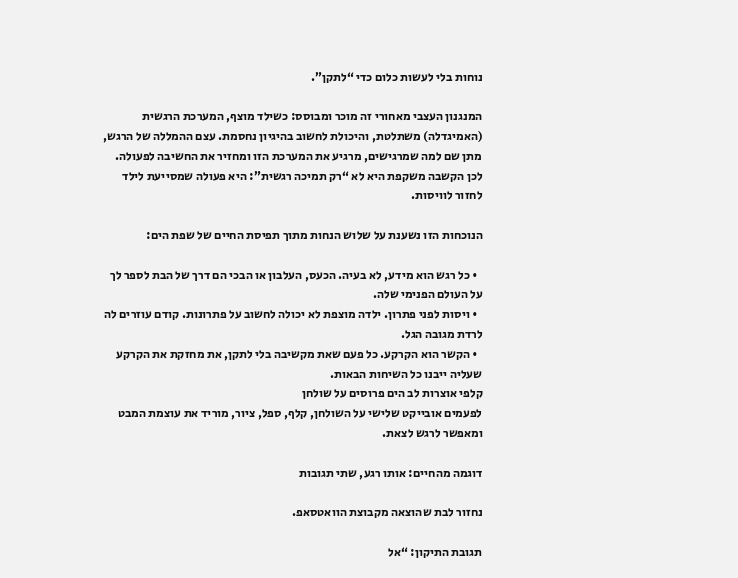נוחות בלי לעשות כלום כדי “לתקן”.

המנגנון העצבי מאחורי זה מוכר ומבוסס: כשילד מוצף, המערכת הרגשית (האמיגדלה) משתלטת, והיכולת לחשוב בהיגיון נחסמת. עצם ההמללה של הרגש, מתן שם למה שמרגישים, מרגיע את המערכת הזו ומחזיר את החשיבה לפעולה. לכן הקשבה משקפת היא לא “רק תמיכה רגשית”: היא פעולה שמסייעת לילד לחזור לוויסות.

הנוכחות הזו נשענת על שלוש הנחות מתוך תפיסת החיים של שפת הים:

  • כל רגש הוא מידע, לא בעיה. הכעס, העלבון או הבכי הם דרך של הבת לספר לך על העולם הפנימי שלה.
  • ויסות לפני פתרון. ילדה מוצפת לא יכולה לחשוב על פתרונות. קודם עוזרים לה לרדת מגובה הגל.
  • הקשר הוא הקרקע. כל פעם שאת מקשיבה בלי לתקן, את מחזקת את הקרקע שעליה ייבנו כל השיחות הבאות.
קלפי אוצרות לב הים פרוסים על שולחן
לפעמים אובייקט שלישי על השולחן, קלף, ספל, ציור, מוריד את עוצמת המבט ומאפשר לרגש לצאת.

דוגמה מהחיים: אותו רגע, שתי תגובות

נחזור לבת שהוצאה מקבוצת הוואטסאפ.

תגובת התיקון: “אל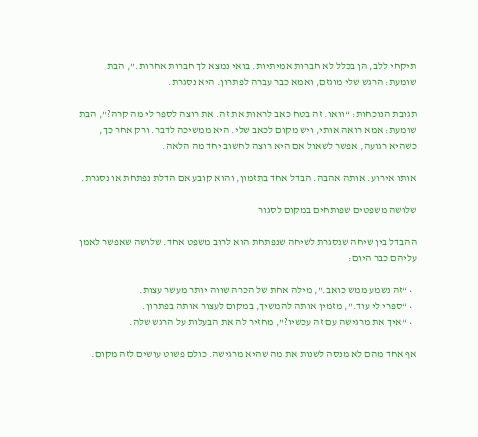תיקחי ללב, הן בכלל לא חברות אמיתיות. בואי נמצא לך חברות אחרות.”, הבת שומעת: הרגש שלי מוגזם, ואמא כבר עברה לפתרון. היא נסגרת.

תגובת הנוכחות: “וואו. זה בטח כאב לראות את זה. את רוצה לספר לי מה קרה?”, הבת שומעת: אמא רואה אותי, ויש מקום לכאב שלי. היא ממשיכה לדבר. ורק אחר כך, כשהיא רגועה, אפשר לשאול אם היא רוצה לחשוב יחד מה הלאה.

אותו אירוע. אותה אהבה. הבדל אחד בתזמון, והוא קובע אם הדלת נפתחת או נסגרת.

שלושה משפטים שפותחים במקום לסגור

ההבדל בין שיחה שנסגרת לשיחה שנפתחת הוא לרוב משפט אחד. שלושה שאפשר לאמן עליהם כבר היום:

  • “זה נשמע ממש כואב.”, מילה אחת של הכרה שווה יותר מעשר עצות.
  • “ספרי לי עוד.”, מזמין אותה להמשיך, במקום לעצור אותה בפתרון.
  • “איך את מרגישה עם זה עכשיו?”, מחזיר לה את הבעלות על הרגש שלה.

אף אחד מהם לא מנסה לשנות את מה שהיא מרגישה. כולם פשוט עושים לזה מקום.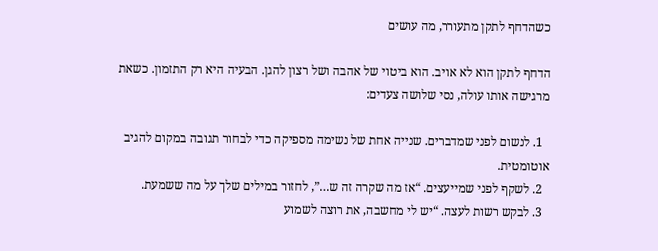כשהדחף לתקן מתעורר, מה עושים

הדחף לתקן הוא לא אויב. הוא ביטוי של אהבה ושל רצון להגן. הבעיה היא רק התזמון. כשאת מרגישה אותו עולה, נסי שלושה צעדים:

  1. לנשום לפני שמדברים. שנייה אחת של נשימה מספיקה כדי לבחור תגובה במקום להגיב אוטומטית.
  2. לשקף לפני שמייעצים. “אז מה שקרה זה ש…”, לחזור במילים שלך על מה ששמעת.
  3. לבקש רשות לעצה. “יש לי מחשבה, את רוצה לשמוע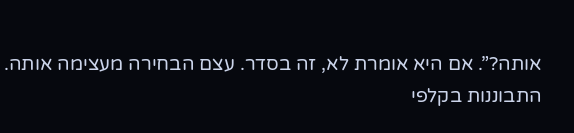אותה?”. אם היא אומרת לא, זה בסדר. עצם הבחירה מעצימה אותה.
התבוננות בקלפי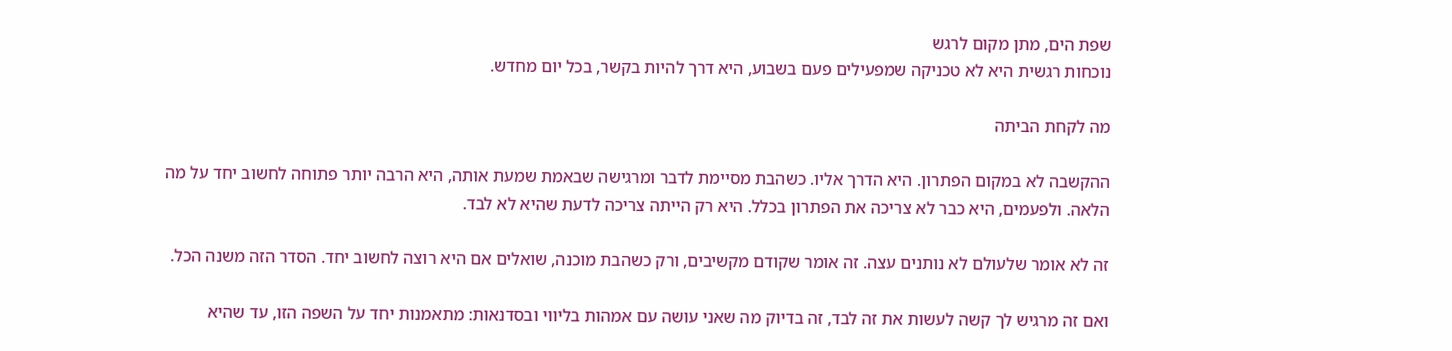שפת הים, מתן מקום לרגש
נוכחות רגשית היא לא טכניקה שמפעילים פעם בשבוע, היא דרך להיות בקשר, בכל יום מחדש.

מה לקחת הביתה

ההקשבה לא במקום הפתרון. היא הדרך אליו. כשהבת מסיימת לדבר ומרגישה שבאמת שמעת אותה, היא הרבה יותר פתוחה לחשוב יחד על מה הלאה. ולפעמים, היא כבר לא צריכה את הפתרון בכלל. היא רק הייתה צריכה לדעת שהיא לא לבד.

זה לא אומר שלעולם לא נותנים עצה. זה אומר שקודם מקשיבים, ורק כשהבת מוכנה, שואלים אם היא רוצה לחשוב יחד. הסדר הזה משנה הכל.

ואם זה מרגיש לך קשה לעשות את זה לבד, זה בדיוק מה שאני עושה עם אמהות בליווי ובסדנאות: מתאמנות יחד על השפה הזו, עד שהיא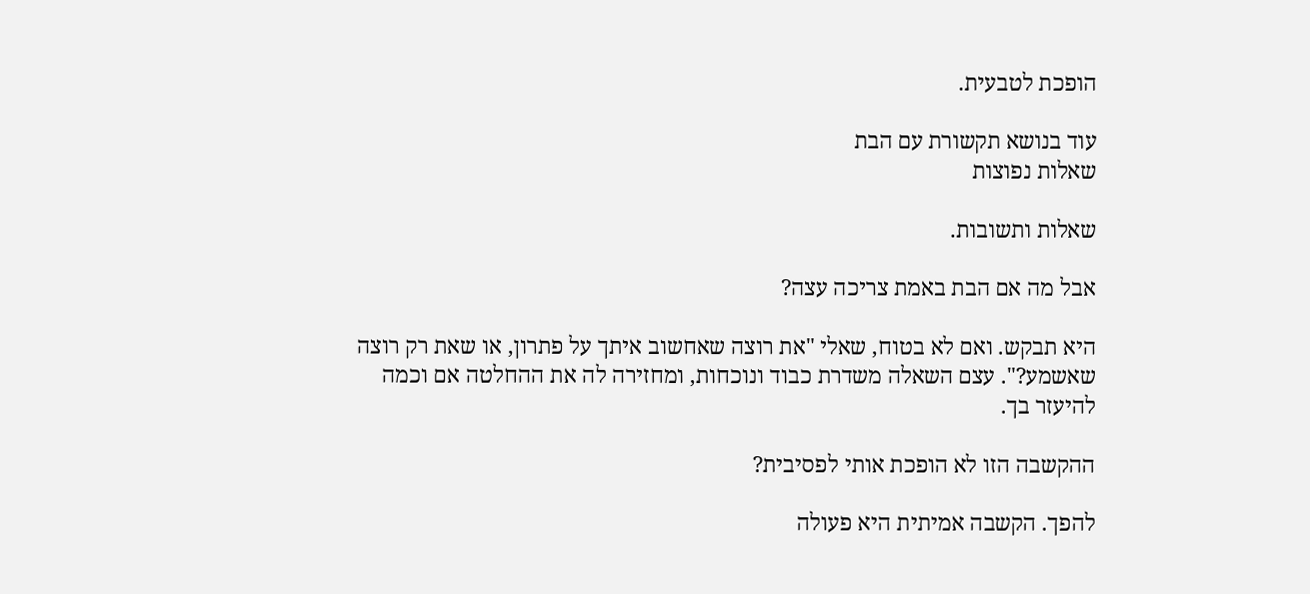הופכת לטבעית.

עוד בנושא תקשורת עם הבת
שאלות נפוצות

שאלות ותשובות.

אבל מה אם הבת באמת צריכה עצה?

היא תבקש. ואם לא בטוח, שאלי "את רוצה שאחשוב איתך על פתרון, או שאת רק רוצה שאשמע?". עצם השאלה משדרת כבוד ונוכחות, ומחזירה לה את ההחלטה אם וכמה להיעזר בך.

ההקשבה הזו לא הופכת אותי לפסיבית?

להפך. הקשבה אמיתית היא פעולה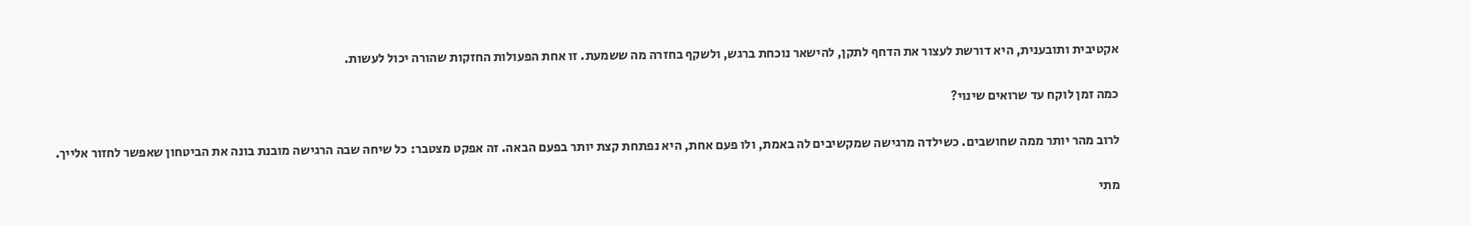אקטיבית ותובענית, היא דורשת לעצור את הדחף לתקן, להישאר נוכחת ברגש, ולשקף בחזרה מה ששמעת. זו אחת הפעולות החזקות שהורה יכול לעשות.

כמה זמן לוקח עד שרואים שינוי?

לרוב מהר יותר ממה שחושבים. כשילדה מרגישה שמקשיבים לה באמת, ולו פעם אחת, היא נפתחת קצת יותר בפעם הבאה. זה אפקט מצטבר: כל שיחה שבה הרגישה מובנת בונה את הביטחון שאפשר לחזור אלייך.

מתי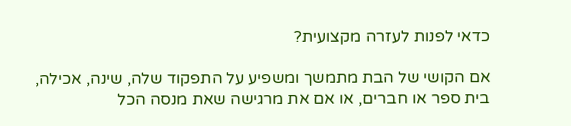כדאי לפנות לעזרה מקצועית?

אם הקושי של הבת מתמשך ומשפיע על התפקוד שלה, שינה, אכילה, בית ספר או חברים, או אם את מרגישה שאת מנסה הכל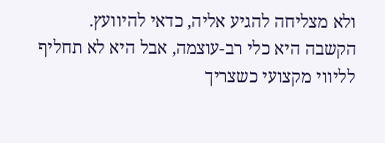ולא מצליחה להגיע אליה, כדאי להיוועץ. הקשבה היא כלי רב-עוצמה, אבל היא לא תחליף לליווי מקצועי כשצריך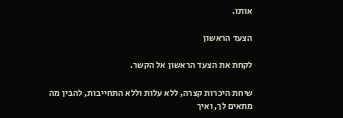אותו.

הצעד הראשון

לקחת את הצעד הראשון אל הקשר.

שיחת היכרות קצרה, ללא עלות וללא התחייבות, להבין מה מתאים לך, ואיך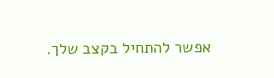אפשר להתחיל בקצב שלך.